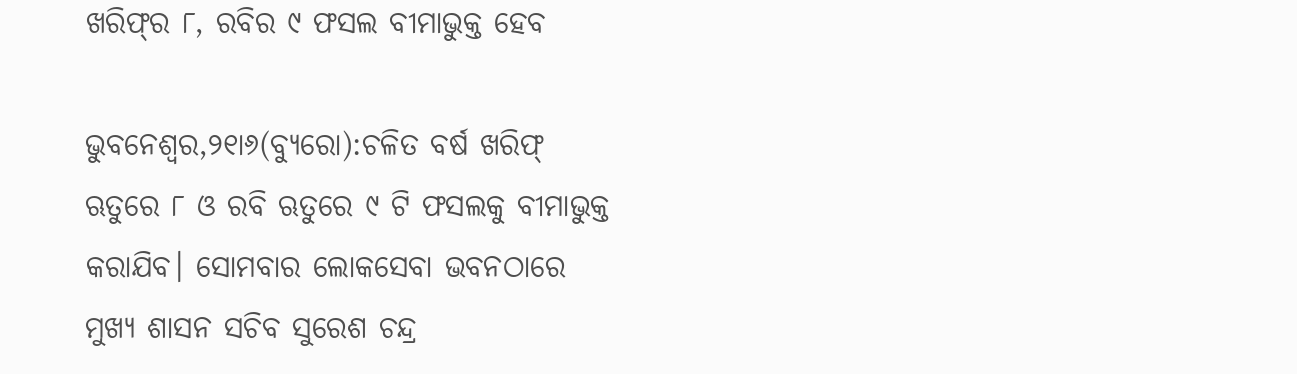ଖରିଫ୍‌ର ୮, ରବିର ୯ ଫସଲ ବୀମାଭୁକ୍ତ ହେବ

ଭୁବନେଶ୍ୱର,୨୧ା୬(ବ୍ୟୁରୋ):ଚଳିତ ବର୍ଷ ଖରିଫ୍‌ ଋତୁରେ ୮ ଓ ରବି ଋତୁରେ ୯ ଟି ଫସଲକୁ ବୀମାଭୁକ୍ତ କରାଯିବ। ସୋମବାର ଲୋକସେବା ଭବନଠାରେ ମୁଖ୍ୟ ଶାସନ ସଚିବ ସୁରେଶ ଚନ୍ଦ୍ର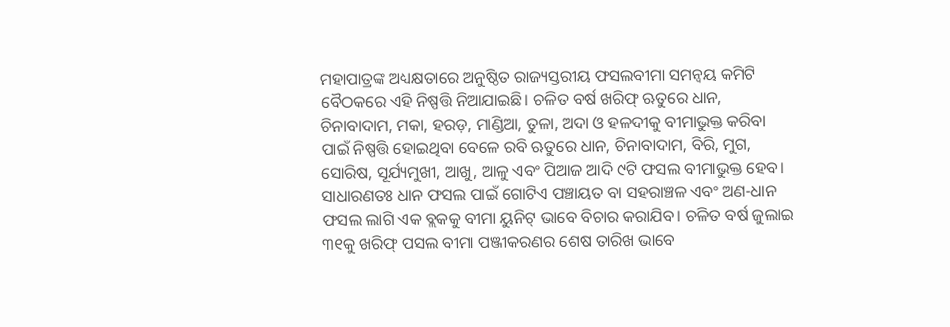ମହାପାତ୍ରଙ୍କ ଅଧ୍ୟକ୍ଷତାରେ ଅନୁଷ୍ଠିତ ରାଜ୍ୟସ୍ତରୀୟ ଫସଲବୀମା ସମନ୍ବୟ କମିଟି ବୈଠକରେ ଏହି ନିଷ୍ପତ୍ତି ନିଆଯାଇଛି। ଚଳିତ ବର୍ଷ ଖରିଫ୍‌ ଋତୁରେ ଧାନ, ଚିନାବାଦାମ, ମକା, ହରଡ଼, ମାଣ୍ଡିଆ, ତୁଳା, ଅଦା ଓ ହଳଦୀକୁ ବୀମାଭୁକ୍ତ କରିବା ପାଇଁ ନିଷ୍ପତ୍ତି ହୋଇଥିବା ବେଳେ ରବି ଋତୁରେ ଧାନ, ଚିନାବାଦାମ, ବିରି, ମୁଗ, ସୋରିଷ, ସୂର୍ଯ୍ୟମୁଖୀ, ଆଖୁ, ଆଳୁ ଏବଂ ପିଆଜ ଆଦି ୯ଟି ଫସଲ ବୀମାଭୁକ୍ତ ହେବ। ସାଧାରଣତଃ ଧାନ ଫସଲ ପାଇଁ ଗୋଟିଏ ପଞ୍ଚାୟତ ବା ସହରାଞ୍ଚଳ ଏବଂ ଅଣ-ଧାନ ଫସଲ ଲାଗି ଏକ ବ୍ଲକକୁ ବୀମା ୟୁନିଟ୍‌ ଭାବେ ବିଚାର କରାଯିବ। ଚଳିତ ବର୍ଷ ଜୁଲାଇ ୩୧କୁ ଖରିଫ୍‌ ପସଲ ବୀମା ପଞ୍ଜୀକରଣର ଶେଷ ତାରିଖ ଭାବେ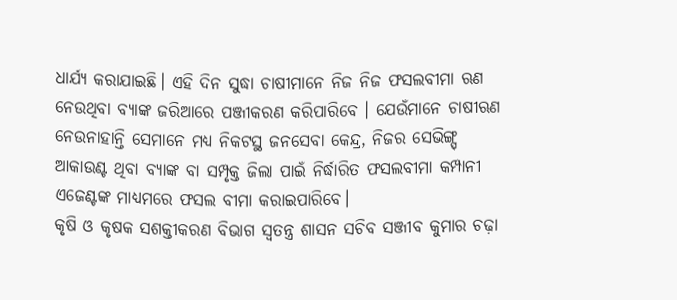ଧାର୍ଯ୍ୟ କରାଯାଇଛି। ଏହି ଦିନ ସୁଦ୍ଧା ଚାଷୀମାନେ ନିଜ ନିଜ ଫସଲବୀମା ଋଣ ନେଉଥିବା ବ୍ୟାଙ୍କ ଜରିଆରେ ପଞ୍ଜୀକରଣ କରିପାରିବେ । ଯେଉଁମାନେ ଚାଷୀଋଣ ନେଉନାହାନ୍ତି ସେମାନେ ମଧ୍ୟ ନିକଟସ୍ଥ ଜନସେବା କେନ୍ଦ୍ର, ନିଜର ସେଭିଙ୍ଗ୍ସ୍‌ ଆକାଉଣ୍ଟ ଥିବା ବ୍ୟାଙ୍କ ବା ସମ୍ପୃକ୍ତ ଜିଲା ପାଇଁ ନିର୍ଦ୍ଧାରିତ ଫସଲବୀମା କମ୍ପାନୀ ଏଜେଣ୍ଟଙ୍କ ମାଧ୍ୟମରେ ଫସଲ ବୀମା କରାଇପାରିବେ।
କୃଷି ଓ କୃଷକ ସଶକ୍ତୀକରଣ ବିଭାଗ ସ୍ବତନ୍ତ୍ର ଶାସନ ସଚିବ ସଞ୍ଜୀବ କୁମାର ଚଢ଼ା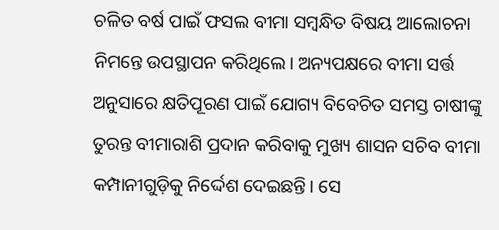ଚଳିତ ବର୍ଷ ପାଇଁ ଫସଲ ବୀମା ସମ୍ବନ୍ଧିତ ବିଷୟ ଆଲୋଚନା ନିମନ୍ତେ ଉପସ୍ଥାପନ କରିଥିଲେ। ଅନ୍ୟପକ୍ଷରେ ବୀମା ସର୍ତ୍ତ ଅନୁସାରେ କ୍ଷତିପୂରଣ ପାଇଁ ଯୋଗ୍ୟ ବିବେଚିତ ସମସ୍ତ ଚାଷୀଙ୍କୁ ତୁରନ୍ତ ବୀମାରାଶି ପ୍ରଦାନ କରିବାକୁ ମୁଖ୍ୟ ଶାସନ ସଚିବ ବୀମା କମ୍ପାନୀଗୁଡ଼ିକୁ ନିର୍ଦ୍ଦେଶ ଦେଇଛନ୍ତି। ସେ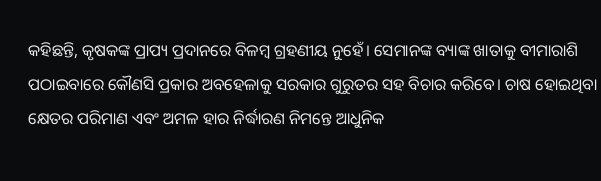କହିଛନ୍ତି, କୃଷକଙ୍କ ପ୍ରାପ୍ୟ ପ୍ରଦାନରେ ବିଳମ୍ବ ଗ୍ରହଣୀୟ ନୁହେଁ। ସେମାନଙ୍କ ବ୍ୟାଙ୍କ ଖାତାକୁ ବୀମାରାଶି ପଠାଇବାରେ କୌଣସି ପ୍ରକାର ଅବହେଳାକୁ ସରକାର ଗୁରୁତର ସହ ବିଚାର କରିବେ। ଚାଷ ହୋଇଥିବା କ୍ଷେତର ପରିମାଣ ଏବଂ ଅମଳ ହାର ନିର୍ଦ୍ଧାରଣ ନିମନ୍ତେ ଆଧୁନିକ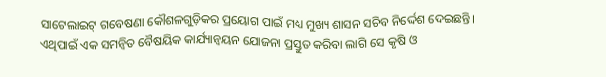ସାଟେଲାଇଟ୍‌ ଗବେଷଣା କୌଶଳଗୁଡ଼ିକର ପ୍ରୟୋଗ ପାଇଁ ମଧ୍ୟ ମୁଖ୍ୟ ଶାସନ ସଚିବ ନିର୍ଦ୍ଦେଶ ଦେଇଛନ୍ତି। ଏଥିପାଇଁ ଏକ ସମନ୍ବିତ ବୈଷୟିକ କାର୍ଯ୍ୟାନ୍ବୟନ ଯୋଜନା ପ୍ରସ୍ତୁତ କରିବା ଲାଗି ସେ କୃଷି ଓ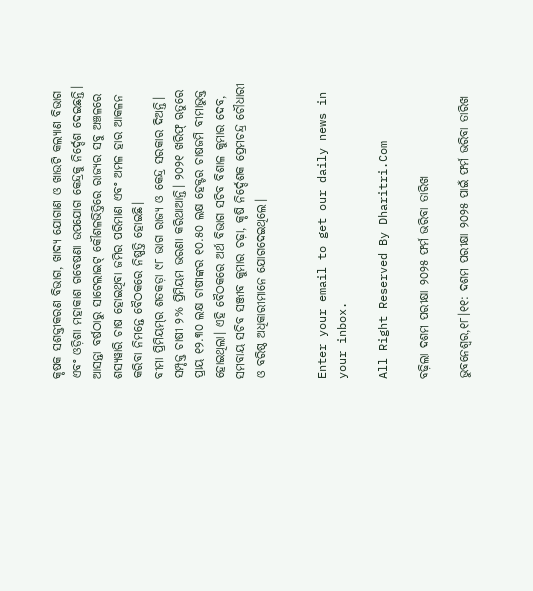କୃଷକ ସଶକ୍ତୀକରଣ ବିଭାଗ, ଖାଦ୍ୟ ଯୋଗାଣ ଓ ଖାଉଟି କଲ୍ୟାଣ ବିଭାଗ ଏବଂ ଓଡ଼ିଶା ମହାକାଶ ଗବେଷଣା ଉପଯୋଗ କେନ୍ଦ୍ରକୁ ନିର୍ଦ୍ଦେଶ ଦେଇଛନ୍ତି। ଆସନ୍ତା ବର୍ଷଠାରୁ ସାଟେଲାଇଟ୍‌ କୌଶଳଭିତ୍ତିରେ ରାଜ୍ୟର ସବୁ ଅଞ୍ଚଳରେ ଶସ୍ୟୱାରି ଚାଷ ହୋଇଥିବା ଜମିର ପରିମାଣ ଏବଂ ଅମଳ ହାର ଆକଳନ କରିବା ନିମନ୍ତେ ବୈଠକରେ ନିଷ୍ପତ୍ତି ହୋଇଛି।
ବୀମା ପ୍ରିମିୟମ୍‌ର ଶତକଡ଼ା ୯୮ ଭାଗ ରାଜ୍ୟ ଓ କେନ୍ଦ୍ର ସରକାର ଦିଅନ୍ତି। ସମ୍ପୃକ୍ତ ଚାଷୀ ୨% ପ୍ରିମିୟମ ଭରଣା କରିଥାଆନ୍ତି। ୨୦୨୧ ଖରିଫ୍‌ ଋତୁରେ ପ୍ରାୟ ୧୨.୩୦ ଲକ୍ଷ ଚାଷୀଙ୍କର ୧୦.୫୦ ଲକ୍ଷ ହେକ୍ଟର ଚାଷଜମି ବୀମାଭୁକ୍ତ ହୋଇଥିଲା। ଏହି ବୈଠକରେ ଅର୍ଥ ବିଭାଗ ସଚିବ ବିଶାଳ କୁମାର ଦେବ, ସମବାୟ ସଚିବ ସଞ୍ଜୀବ କୁମାର ଚଢ଼ା, କୃଷି ନିର୍ଦ୍ଦେଶକ ପ୍ରେମଚନ୍ଦ୍ର ଚୌଧାରୀ ଓ ବରିଷ୍ଠ ଅଧିକାରୀମାନେ ଯୋଗଦେଇଥିଲେ।


Enter your email to get our daily news in your inbox.

All Right Reserved By Dharitri.Com

ବଢ଼ିଲା ଦଶମ ପରୀକ୍ଷା ୨୦୨୫ ଫର୍ମ ଭରିବା ତାରିଖ

ଭୁବନେଶ୍ୱର,୧୮।୧୧: ଦଶମ ପରୀକ୍ଷା ୨୦୨୫ ପାଇଁ ଫର୍ମ ଭରିବା ତାରିଖ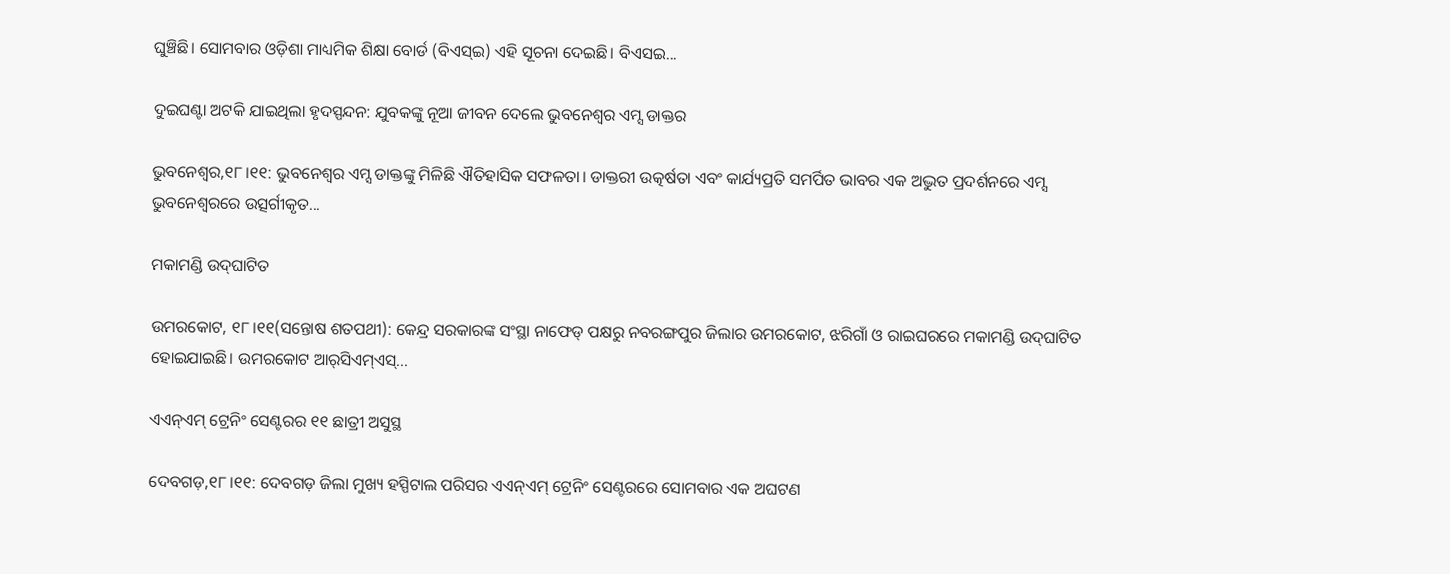ଘୁଞ୍ଚିଛି। ସୋମବାର ଓଡ଼ିଶା ମାଧ୍ୟମିକ ଶିକ୍ଷା ବୋର୍ଡ (ବିଏସ୍ଇ) ଏହି ସୂଚନା ଦେଇଛି। ବିଏସଇ...

ଦୁଇଘଣ୍ଟା ଅଟକି ଯାଇଥିଲା ହୃଦସ୍ପନ୍ଦନ: ଯୁବକଙ୍କୁ ନୂଆ ଜୀବନ ଦେଲେ ଭୁବନେଶ୍ୱର ଏମ୍ସ ଡାକ୍ତର

ଭୁବନେଶ୍ୱର,୧୮।୧୧: ଭୁବନେଶ୍ୱର ଏମ୍ସ ଡାକ୍ତଙ୍କୁ ମିଳିଛି ଐତିହାସିକ ସଫଳତା। ଡାକ୍ତରୀ ଉତ୍କର୍ଷତା ଏବଂ କାର୍ଯ୍ୟପ୍ରତି ସମର୍ପିତ ଭାବର ଏକ ଅଦ୍ଭୁତ ପ୍ରଦର୍ଶନରେ ଏମ୍ସ ଭୁବନେଶ୍ୱରରେ ଉତ୍ସର୍ଗୀକୃତ...

ମକାମଣ୍ଡି ଉଦ୍‌ଘାଟିତ

ଉମରକୋଟ, ୧୮।୧୧(ସନ୍ତୋଷ ଶତପଥୀ): କେନ୍ଦ୍ର ସରକାରଙ୍କ ସଂସ୍ଥା ନାଫେଡ୍‌ ପକ୍ଷରୁ ନବରଙ୍ଗପୁର ଜିଲାର ଉମରକୋଟ, ଝରିଗାଁ ଓ ରାଇଘରରେ ମକାମଣ୍ଡି ଉଦ୍‌ଘାଟିତ ହୋଇଯାଇଛି। ଉମରକୋଟ ଆର୍‌ସିଏମ୍‌ଏସ୍‌...

ଏଏନ୍‌ଏମ୍‌ ଟ୍ରେନିଂ ସେଣ୍ଟରର ୧୧ ଛାତ୍ରୀ ଅସୁସ୍ଥ

ଦେବଗଡ଼,୧୮।୧୧: ଦେବଗଡ଼ ଜିଲା ମୁଖ୍ୟ ହସ୍ପିଟାଲ ପରିସର ଏଏନ୍‌ଏମ୍‌ ଟ୍ରେନିଂ ସେଣ୍ଟରରେ ସୋମବାର ଏକ ଅଘଟଣ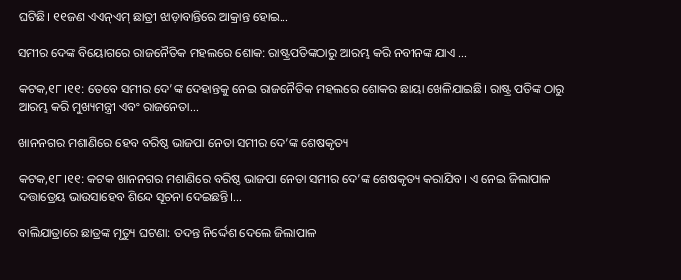ଘଟିଛି। ୧୧ଜଣ ଏଏନ୍‌ଏମ୍‌ ଛାତ୍ରୀ ଝାଡ଼ାବାନ୍ତିରେ ଆକ୍ରାନ୍ତ ହୋଇ...

ସମୀର ଦେଙ୍କ ବିୟୋଗରେ ରାଜନୈତିକ ମହଲରେ ଶୋକ: ରାଷ୍ଟ୍ରପତିଙ୍କଠାରୁ ଆରମ୍ଭ କରି ନବୀନଙ୍କ ଯାଏ …

କଟକ,୧୮।୧୧: ତେବେ ସମୀର ଦେ’ଙ୍କ ଦେହାନ୍ତକୁ ନେଇ ରାଜନୈତିକ ମହଲରେ ଶୋକର ଛାୟା ଖେଳିଯାଇଛି। ରାଷ୍ଟ୍ର ପତିଙ୍କ ଠାରୁ ଆରମ୍ଭ କରି ମୁଖ୍ୟମନ୍ତ୍ରୀ ଏବଂ ରାଜନେତା...

ଖାନନଗର ମଶାଣିରେ ହେବ ବରିଷ୍ଠ ଭାଜପା ନେତା ସମୀର ଦେ’ଙ୍କ ଶେଷକୃତ୍ୟ

କଟକ,୧୮।୧୧: କଟକ ଖାନନଗର ମଶାଣିରେ ବରିଷ୍ଠ ଭାଜପା ନେତା ସମୀର ଦେ’ଙ୍କ ଶେଷକୃତ୍ୟ କରାଯିବ। ଏ ନେଇ ଜିଲାପାଳ ଦତ୍ତାତ୍ରେୟ ଭାଉସାହେବ ଶିନ୍ଦେ ସୂଚନା ଦେଇଛନ୍ତି।...

ବାଲିଯାତ୍ରାରେ ଛାତ୍ରଙ୍କ ମୃତ୍ୟୁ ଘଟଣା: ତଦନ୍ତ ନିର୍ଦ୍ଦେଶ ଦେଲେ ଜିଲାପାଳ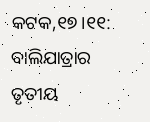କଟକ,୧୭।୧୧: ବାଲିଯାତ୍ରାର ତୃତୀୟ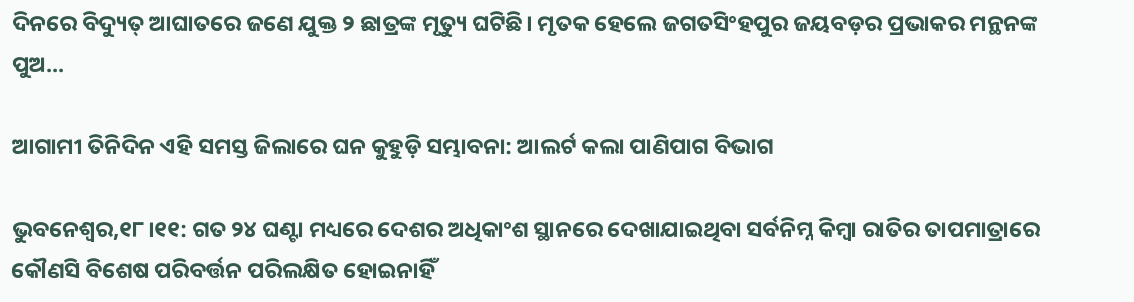ଦିନରେ ବିଦ୍ୟୁତ୍‌ ଆଘାତରେ ଜଣେ ଯୁକ୍ତ ୨ ଛାତ୍ରଙ୍କ ମୃତ୍ୟୁ ଘଟିଛି। ମୃତକ ହେଲେ ଜଗତସିଂହପୁର ଜୟବଡ଼ର ପ୍ରଭାକର ମନ୍ଥନଙ୍କ ପୁଅ...

ଆଗାମୀ ତିନିଦିନ ଏହି ସମସ୍ତ ଜିଲାରେ ଘନ କୁହୁଡ଼ି ସମ୍ଭାବନା: ଆଲର୍ଟ କଲା ପାଣିପାଗ ବିଭାଗ

ଭୁବନେଶ୍ୱର,୧୮।୧୧: ଗତ ୨୪ ଘଣ୍ଟା ମଧ୍ୟରେ ଦେଶର ଅଧିକାଂଶ ସ୍ଥାନରେ ଦେଖାଯାଇଥିବା ସର୍ବନିମ୍ନ କିମ୍ବା ରାତିର ତାପମାତ୍ରାରେ କୌଣସି ବିଶେଷ ପରିବର୍ତ୍ତନ ପରିଲକ୍ଷିତ ହୋଇନାହିଁ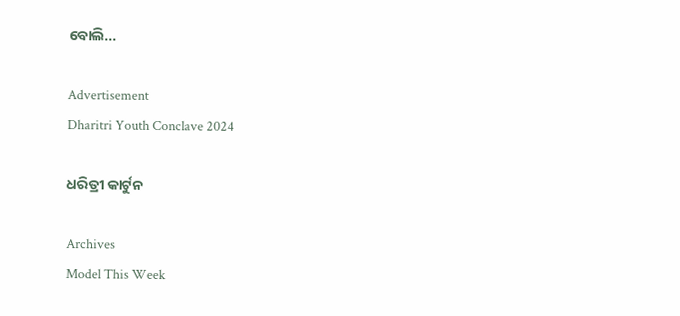ବୋଲି...

Advertisement
Dharitri Youth Conclave 2024

ଧରିତ୍ରୀ କାର୍ଟୁନ

Archives
Model This Week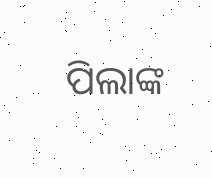ପିଲାଙ୍କ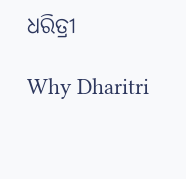ଧରିତ୍ରୀ

Why Dharitri